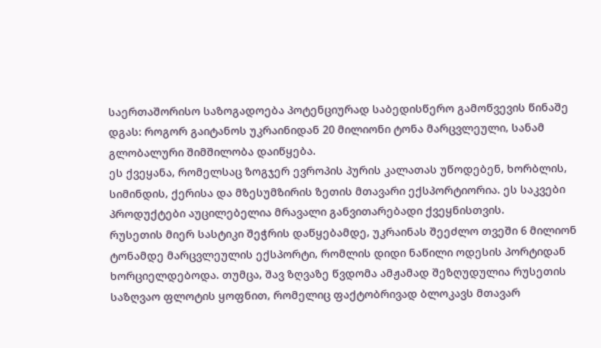საერთაშორისო საზოგადოება პოტენციურად საბედისწერო გამოწვევის წინაშე დგას: როგორ გაიტანოს უკრაინიდან 20 მილიონი ტონა მარცვლეული, სანამ გლობალური შიმშილობა დაიწყება.
ეს ქვეყანა, რომელსაც ზოგჯერ ევროპის პურის კალათას უწოდებენ, ხორბლის, სიმინდის, ქერისა და მზესუმზირის ზეთის მთავარი ექსპორტიორია. ეს საკვები პროდუქტები აუცილებელია მრავალი განვითარებადი ქვეყნისთვის.
რუსეთის მიერ სასტიკი შეჭრის დაწყებამდე, უკრაინას შეეძლო თვეში 6 მილიონ ტონამდე მარცვლეულის ექსპორტი, რომლის დიდი ნაწილი ოდესის პორტიდან ხორციელდებოდა. თუმცა, შავ ზღვაზე წვდომა ამჟამად შეზღუდულია რუსეთის საზღვაო ფლოტის ყოფნით, რომელიც ფაქტობრივად ბლოკავს მთავარ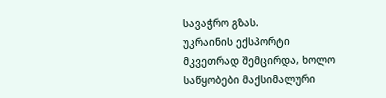სავაჭრო გზას.
უკრაინის ექსპორტი მკვეთრად შემცირდა, ხოლო საწყობები მაქსიმალური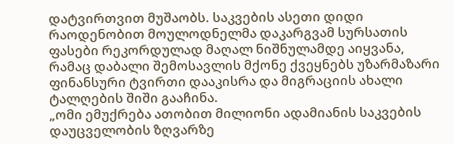დატვირთვით მუშაობს. საკვების ასეთი დიდი რაოდენობით მოულოდნელმა დაკარგვამ სურსათის ფასები რეკორდულად მაღალ ნიშნულამდე აიყვანა, რამაც დაბალი შემოსავლის მქონე ქვეყნებს უზარმაზარი ფინანსური ტვირთი დააკისრა და მიგრაციის ახალი ტალღების შიში გააჩინა.
„ომი ემუქრება ათობით მილიონი ადამიანის საკვების დაუცველობის ზღვარზე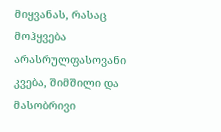მიყვანას, რასაც მოჰყვება არასრულფასოვანი კვება, შიმშილი და მასობრივი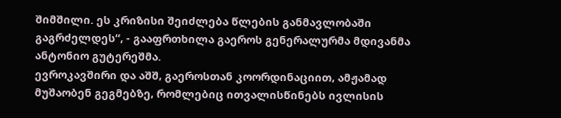შიმშილი. ეს კრიზისი შეიძლება წლების განმავლობაში გაგრძელდეს“, - გააფრთხილა გაეროს გენერალურმა მდივანმა ანტონიო გუტერეშმა.
ევროკავშირი და აშშ, გაეროსთან კოორდინაციით, ამჟამად მუშაობენ გეგმებზე, რომლებიც ითვალისწინებს ივლისის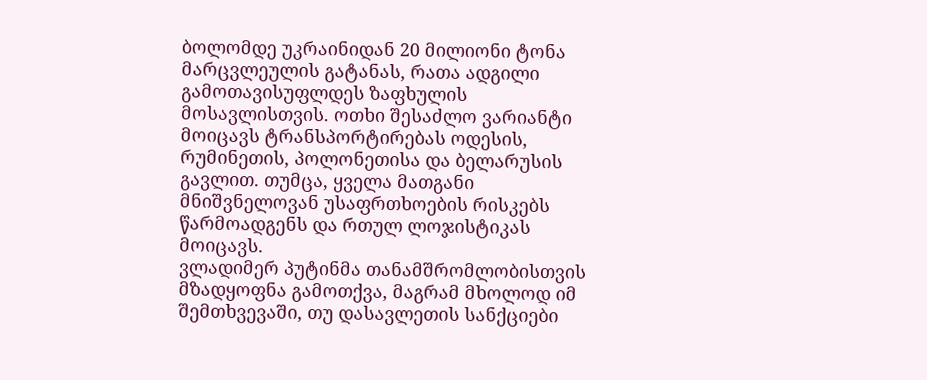ბოლომდე უკრაინიდან 20 მილიონი ტონა მარცვლეულის გატანას, რათა ადგილი გამოთავისუფლდეს ზაფხულის მოსავლისთვის. ოთხი შესაძლო ვარიანტი მოიცავს ტრანსპორტირებას ოდესის, რუმინეთის, პოლონეთისა და ბელარუსის გავლით. თუმცა, ყველა მათგანი მნიშვნელოვან უსაფრთხოების რისკებს წარმოადგენს და რთულ ლოჯისტიკას მოიცავს.
ვლადიმერ პუტინმა თანამშრომლობისთვის მზადყოფნა გამოთქვა, მაგრამ მხოლოდ იმ შემთხვევაში, თუ დასავლეთის სანქციები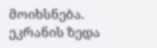მოიხსნება.
ეკრანის ზედა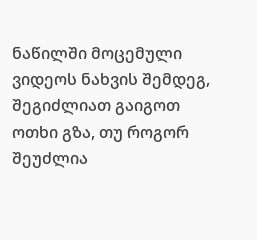ნაწილში მოცემული ვიდეოს ნახვის შემდეგ, შეგიძლიათ გაიგოთ ოთხი გზა, თუ როგორ შეუძლია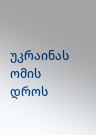უკრაინას ომის დროს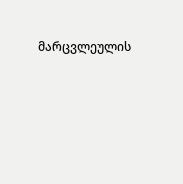მარცვლეულის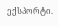ექსპორტი.